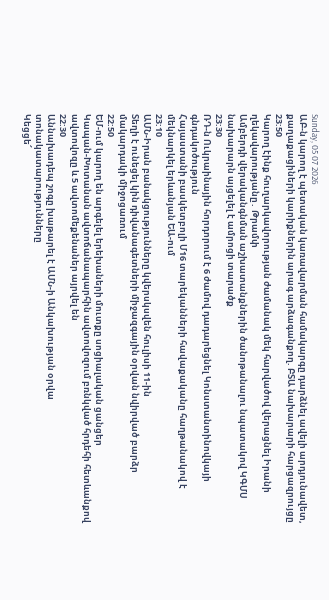Sunday, 05 07 2026
ԱԲ-ն կարող է պետական կառավարման համակարգը դարձնել ավելի արդյունավետ, քաղաքացիների կարիքներին արագ արձագանքող. ԲՏԱ նախարարի հարցազրույցը
23:50
Կարող էինք հուղարկավորության ժամանակ մեկ հարվածով վերացնել Իրանի ղեկավարությանը․ Թրամփ
Ամբերդի վերականգնման աշխատանքներին ծանոթանալու նպատակով ԿԳՄՍ նախարարն այցելել է ամրոցի տարածք
23:30
ՌԴ-ն Ուկրաինային հորդորում է 6 ժամով դադարեցնել Կոնստանտինովկայի գնդակոծություն
Հայաստանի բասկետբոլի Մ16 տարեկանների հավաքականը հաղթանակով է մեկնարկել երևանյան ԵԱ-ում
23:10
ԱՄՆ-Իրան բանակցությունները կվերսկսվեն հուլիսի 11-ին
Տեղի է ունեցել կին դիվանագետների միջազգային օրվան նվիրված բարձր մակարդակի միջոցառում
22:50
ԵՄ-ում կարող են արգելել երեխաների մուտքը սոցիալական ցանցեր
Կապան-Խոտանան ավտոճանապարհին ավտովոզում բռնկված հրդեհի հետևանքով ավտովոզը և 5 ավտոմեքենաներ այրվել են
22:30
Աննախադեպ շոգը խաթարել է ԱՄՆ-ի Անկախության օրվա տոնակատարությունները
Կեցցե՜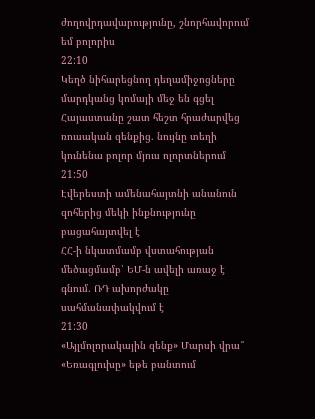ժողովրդավարությունը, շնորհավորում եմ բոլորիս
22:10
Կեղծ նիհարեցնող դեղամիջոցները մարդկանց կոմայի մեջ են գցել
Հայաստանը շատ հեշտ հրաժարվեց ռուսական զենքից. նույնը տեղի կունենա բոլոր մյուս ոլորտներում
21:50
Էվերեստի ամենահայտնի անանուն զոհերից մեկի ինքնությունը բացահայտվել է
ՀՀ-ի նկատմամբ վստահության մեծացմամբ՝ ԵՄ-ն ավելի առաջ է գնում. ՌԴ ախորժակը սահմանափակվում է
21:30
«Այլմոլորակային զենք» Մարսի վրա՞
«Եռագլուխը» եթե բանտում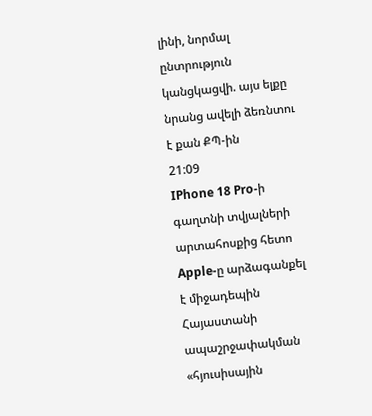լինի, նորմալ ընտրություն կանցկացվի. այս ելքը նրանց ավելի ձեռնտու է քան ՔՊ-ին
21:09
IPhone 18 Pro-ի գաղտնի տվյալների արտահոսքից հետո Apple-ը արձագանքել է միջադեպին
Հայաստանի ապաշրջափակման «հյուսիսային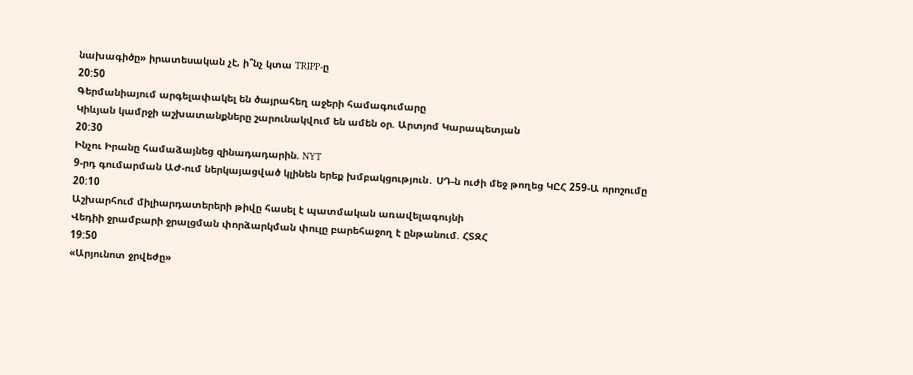նախագիծը» իրատեսական չէ, ի՞նչ կտա TRIPP-ը
20:50
Գերմանիայում արգելափակել են ծայրահեղ աջերի համագումարը
Կիևյան կամրջի աշխատանքները շարունակվում են ամեն օր. Արտյոմ Կարապետյան
20:30
Ինչու Իրանը համաձայնեց զինադադարին. NYT
9-րդ գումարման ԱԺ-ում ներկայացված կլինեն երեք խմբակցություն․ ՍԴ-ն ուժի մեջ թողեց ԿԸՀ 259-Ա որոշումը
20:10
Աշխարհում միլիարդատերերի թիվը հասել է պատմական առավելագույնի
Վեդիի ջրամբարի ջրալցման փորձարկման փուլը բարեհաջող է ընթանում. ՀՏԶՀ
19:50
«Արյունոտ ջրվեժը»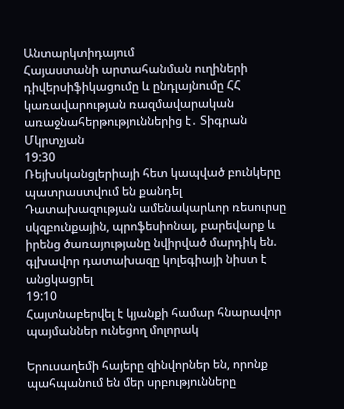Անտարկտիդայում
Հայաստանի արտահանման ուղիների դիվերսիֆիկացումը և ընդլայնումը ՀՀ կառավարության ռազմավարական առաջնահերթություններից է․ Տիգրան Մկրտչյան
19:30
Ռեյխսկանցլերիայի հետ կապված բունկերը պատրաստվում են քանդել
Դատախազության ամենակարևոր ռեսուրսը սկզբունքային, պրոֆեսիոնալ, բարեվարք և իրենց ծառայությանը նվիրված մարդիկ են. գլխավոր դատախազը կոլեգիայի նիստ է անցկացրել
19:10
Հայտնաբերվել է կյանքի համար հնարավոր պայմաններ ունեցող մոլորակ

Երուսաղեմի հայերը զինվորներ են, որոնք պահպանում են մեր սրբությունները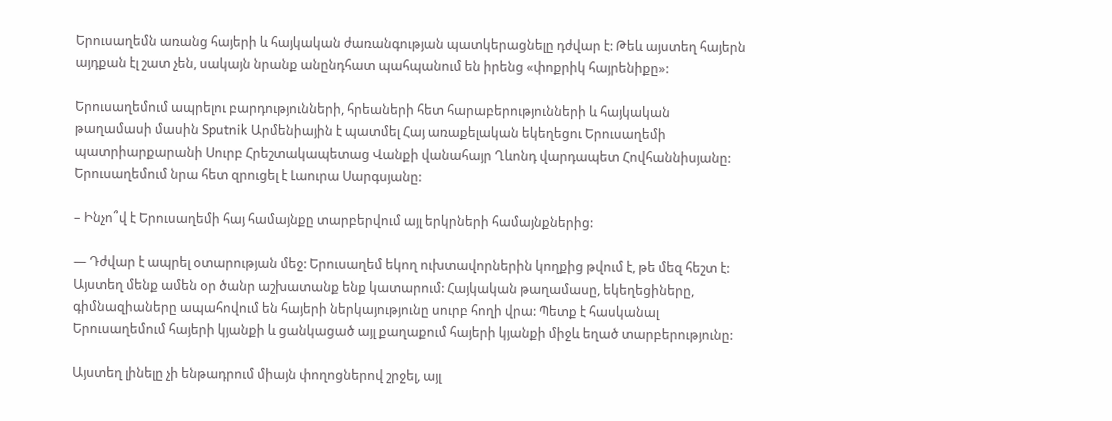Երուսաղեմն առանց հայերի և հայկական ժառանգության պատկերացնելը դժվար է: Թեև այստեղ հայերն այդքան էլ շատ չեն, սակայն նրանք անընդհատ պահպանում են իրենց «փոքրիկ հայրենիքը»:

Երուսաղեմում ապրելու բարդությունների, հրեաների հետ հարաբերությունների և հայկական թաղամասի մասին Sputnik Արմենիային է պատմել Հայ առաքելական եկեղեցու Երուսաղեմի պատրիարքարանի Սուրբ Հրեշտակապետաց Վանքի վանահայր Ղևոնդ վարդապետ Հովհաննիսյանը: Երուսաղեմում նրա հետ զրուցել է Լաուրա Սարգսյանը:

– Ինչո՞վ է Երուսաղեմի հայ համայնքը տարբերվում այլ երկրների համայնքներից:

— Դժվար է ապրել օտարության մեջ: Երուսաղեմ եկող ուխտավորներին կողքից թվում է, թե մեզ հեշտ է: Այստեղ մենք ամեն օր ծանր աշխատանք ենք կատարում: Հայկական թաղամասը, եկեղեցիները, գիմնազիաները ապահովում են հայերի ներկայությունը սուրբ հողի վրա: Պետք է հասկանալ Երուսաղեմում հայերի կյանքի և ցանկացած այլ քաղաքում հայերի կյանքի միջև եղած տարբերությունը:

Այստեղ լինելը չի ենթադրում միայն փողոցներով շրջել, այլ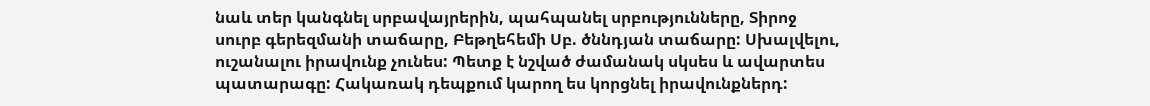նաև տեր կանգնել սրբավայրերին, պահպանել սրբությունները, Տիրոջ սուրբ գերեզմանի տաճարը, Բեթղեհեմի Սբ. ծննդյան տաճարը: Սխալվելու, ուշանալու իրավունք չունես: Պետք է նշված ժամանակ սկսես և ավարտես պատարագը: Հակառակ դեպքում կարող ես կորցնել իրավունքներդ: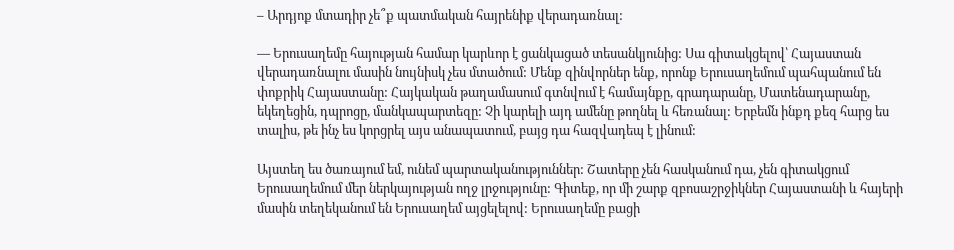– Արդյոք մտադիր չե՞ք պատմական հայրենիք վերադառնալ:

— Երուսաղեմը հայության համար կարևոր է ցանկացած տեսանկյունից: Սա գիտակցելով՝ Հայաստան վերադառնալու մասին նույնիսկ չես մտածում: Մենք զինվորներ ենք, որոնք Երուսաղեմում պահպանում են փոքրիկ Հայաստանը: Հայկական թաղամասում գտնվում է համայնքը, գրադարանը, Մատենադարանը, եկեղեցին, դպրոցը, մանկապարտեզը: Չի կարելի այդ ամենը թողնել և հեռանալ: Երբեմն ինքդ քեզ հարց ես տալիս, թե ինչ ես կորցրել այս անապատում, բայց դա հազվադեպ է լինում:

Այստեղ ես ծառայում եմ, ունեմ պարտականություններ: Շատերը չեն հասկանում դա, չեն գիտակցում Երուսաղեմում մեր ներկայության ողջ լրջությունը: Գիտեք, որ մի շարք զբոսաշրջիկներ Հայաստանի և հայերի մասին տեղեկանում են Երուսաղեմ այցելելով: Երուսաղեմը բացի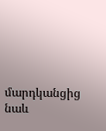մարդկանցից նաև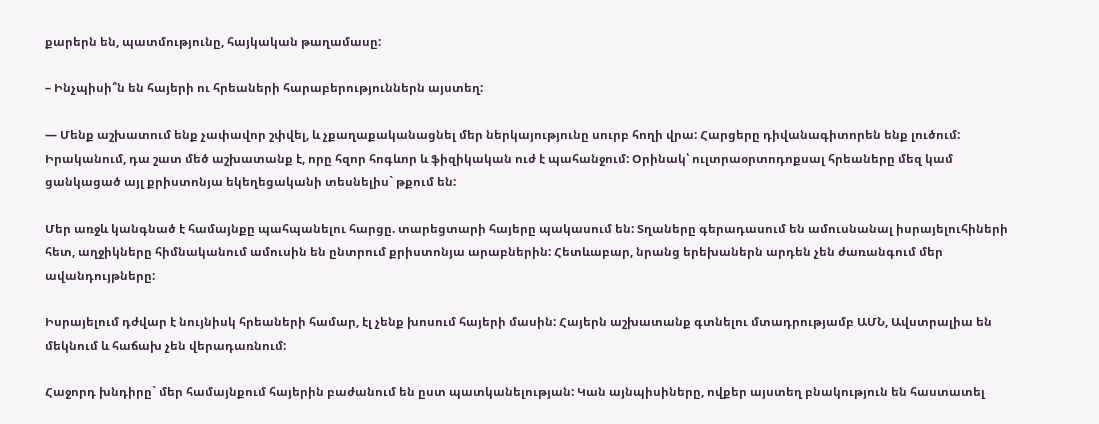քարերն են, պատմությունը, հայկական թաղամասը:

– Ինչպիսի՞ն են հայերի ու հրեաների հարաբերություններն այստեղ:

— Մենք աշխատում ենք չափավոր շփվել, և չքաղաքականացնել մեր ներկայությունը սուրբ հողի վրա: Հարցերը դիվանագիտորեն ենք լուծում: Իրականում, դա շատ մեծ աշխատանք է, որը հզոր հոգևոր և ֆիզիկական ուժ է պահանջում: Օրինակ՝ ուլտրաօրտոդոքսալ հրեաները մեզ կամ ցանկացած այլ քրիստոնյա եկեղեցականի տեսնելիս` թքում են:

Մեր առջև կանգնած է համայնքը պահպանելու հարցը. տարեցտարի հայերը պակասում են: Տղաները գերադասում են ամուսնանալ իսրայելուհիների հետ, աղջիկները հիմնականում ամուսին են ընտրում քրիստոնյա արաբներին: Հետևաբար, նրանց երեխաներն արդեն չեն ժառանգում մեր ավանդույթները:

Իսրայելում դժվար է նույնիսկ հրեաների համար, էլ չենք խոսում հայերի մասին: Հայերն աշխատանք գտնելու մտադրությամբ ԱՄՆ, Ավստրալիա են մեկնում և հաճախ չեն վերադառնում:

Հաջորդ խնդիրը` մեր համայնքում հայերին բաժանում են ըստ պատկանելության: Կան այնպիսիները, ովքեր այստեղ բնակություն են հաստատել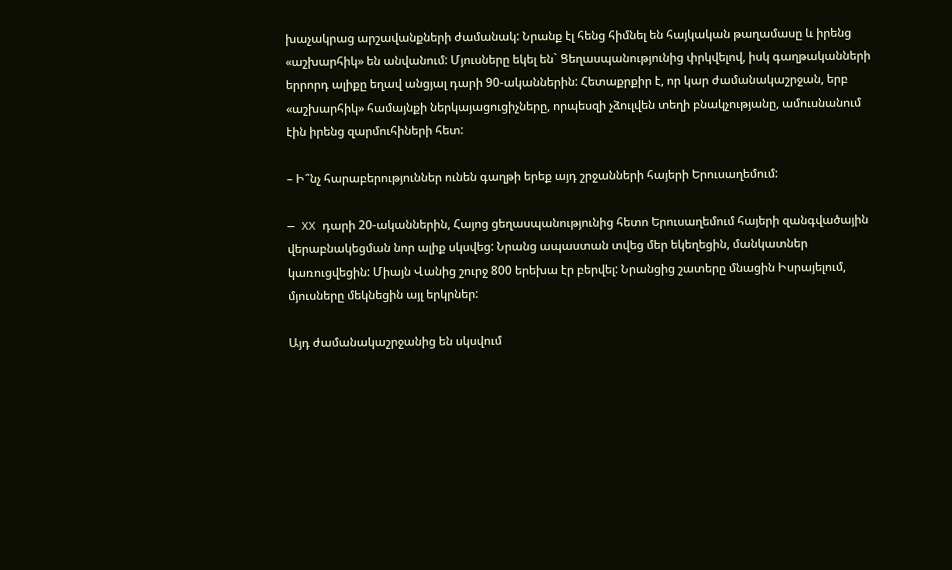խաչակրաց արշավանքների ժամանակ: Նրանք էլ հենց հիմնել են հայկական թաղամասը և իրենց «աշխարհիկ» են անվանում: Մյուսները եկել են` Ցեղասպանությունից փրկվելով, իսկ գաղթականների երրորդ ալիքը եղավ անցյալ դարի 90-ականներին: Հետաքրքիր է, որ կար ժամանակաշրջան, երբ «աշխարհիկ» համայնքի ներկայացուցիչները, որպեսզի չձուլվեն տեղի բնակչությանը, ամուսնանում էին իրենց զարմուհիների հետ:

– Ի՞նչ հարաբերություններ ունեն գաղթի երեք այդ շրջանների հայերի Երուսաղեմում:

— XX դարի 20-ականներին, Հայոց ցեղասպանությունից հետո Երուսաղեմում հայերի զանգվածային վերաբնակեցման նոր ալիք սկսվեց: Նրանց ապաստան տվեց մեր եկեղեցին, մանկատներ կառուցվեցին: Միայն Վանից շուրջ 800 երեխա էր բերվել: Նրանցից շատերը մնացին Իսրայելում, մյուսները մեկնեցին այլ երկրներ:

Այդ ժամանակաշրջանից են սկսվում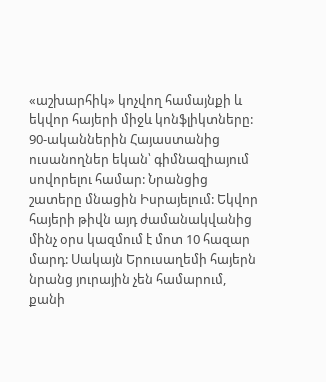«աշխարհիկ» կոչվող համայնքի և եկվոր հայերի միջև կոնֆլիկտները: 90-ականներին Հայաստանից ուսանողներ եկան՝ գիմնազիայում սովորելու համար: Նրանցից շատերը մնացին Իսրայելում: Եկվոր հայերի թիվն այդ ժամանակվանից մինչ օրս կազմում է մոտ 10 հազար մարդ: Սակայն Երուսաղեմի հայերն նրանց յուրային չեն համարում, քանի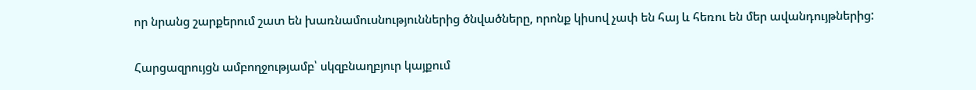որ նրանց շարքերում շատ են խառնամուսնություններից ծնվածները, որոնք կիսով չափ են հայ և հեռու են մեր ավանդույթներից:

Հարցազրույցն ամբողջությամբ՝ սկզբնաղբյուր կայքում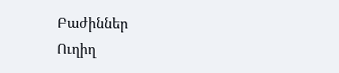Բաժիններ
Ուղիղ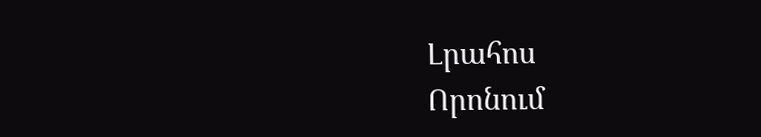Լրահոս
Որոնում